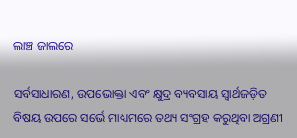ଲାଞ୍ଚ ଜାଲରେ

ସର୍ବସାଧାରଣ, ଉପଭୋକ୍ତା ଏବଂ କ୍ଷୁଦ୍ର ବ୍ୟବସାୟ ସ୍ବାର୍ଥଜଡ଼ିତ ବିଷୟ ଉପରେ ସର୍ଭେ ମାଧ୍ୟମରେ ତଥ୍ୟ ସଂଗ୍ରହ କରୁଥିବା ଅଗ୍ରଣୀ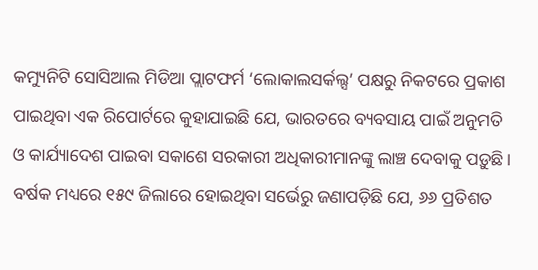କମ୍ୟୁନିଟି ସୋସିଆଲ ମିଡିଆ ପ୍ଲାଟଫର୍ମ ‘ଲୋକାଲସର୍କଲ୍ସ’ ପକ୍ଷରୁ ନିକଟରେ ପ୍ରକାଶ ପାଇଥିବା ଏକ ରିପୋର୍ଟରେ କୁହାଯାଇଛି ଯେ, ଭାରତରେ ବ୍ୟବସାୟ ପାଇଁ ଅନୁମତି ଓ କାର୍ଯ୍ୟାଦେଶ ପାଇବା ସକାଶେ ସରକାରୀ ଅଧିକାରୀମାନଙ୍କୁ ଲାଞ୍ଚ ଦେବାକୁ ପଡ଼ୁଛି। ବର୍ଷକ ମଧ୍ୟରେ ୧୫୯ ଜିଲାରେ ହୋଇଥିବା ସର୍ଭେରୁ ଜଣାପଡ଼ିଛି ଯେ, ୬୬ ପ୍ରତିଶତ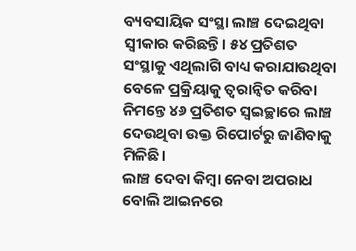ବ୍ୟବସାୟିକ ସଂସ୍ଥା ଲାଞ୍ଚ ଦେଇଥିବା ସ୍ବୀକାର କରିଛନ୍ତି। ୫୪ ପ୍ରତିଶତ ସଂସ୍ଥାକୁ ଏଥିଲାଗି ବାଧ୍ୟ କରାଯାଉଥିବା ବେଳେ ପ୍ରକ୍ରିୟାକୁ ତ୍ୱରାନ୍ବିତ କରିବା ନିମନ୍ତେ ୪୬ ପ୍ରତିଶତ ସ୍ବଇଚ୍ଛାରେ ଲାଞ୍ଚ ଦେଉଥିବା ଉକ୍ତ ରିପୋର୍ଟରୁ ଜାଣିବାକୁ ମିଳିଛି।
ଲାଞ୍ଚ ଦେବା କିମ୍ବା ନେବା ଅପରାଧ ବୋଲି ଆଇନରେ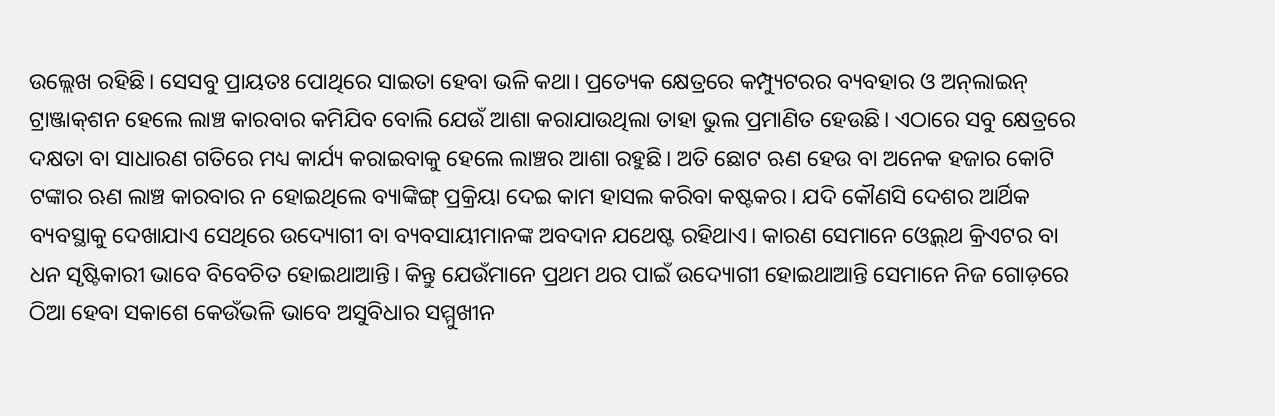ଉଲ୍ଲେଖ ରହିଛି। ସେସବୁ ପ୍ରାୟତଃ ପୋଥିରେ ସାଇତା ହେବା ଭଳି କଥା। ପ୍ରତ୍ୟେକ କ୍ଷେତ୍ରରେ କମ୍ପ୍ୟୁଟରର ବ୍ୟବହାର ଓ ଅନ୍‌ଲାଇନ୍‌ ଟ୍ରାଞ୍ଜାକ୍‌ଶନ ହେଲେ ଲାଞ୍ଚ କାରବାର କମିଯିବ ବୋଲି ଯେଉଁ ଆଶା କରାଯାଉଥିଲା ତାହା ଭୁଲ ପ୍ରମାଣିତ ହେଉଛି। ଏଠାରେ ସବୁ କ୍ଷେତ୍ରରେ ଦକ୍ଷତା ବା ସାଧାରଣ ଗତିରେ ମଧ୍ୟ କାର୍ଯ୍ୟ କରାଇବାକୁ ହେଲେ ଲାଞ୍ଚର ଆଶା ରହୁଛି। ଅତି ଛୋଟ ଋଣ ହେଉ ବା ଅନେକ ହଜାର କୋଟି ଟଙ୍କାର ଋଣ ଲାଞ୍ଚ କାରବାର ନ ହୋଇଥିଲେ ବ୍ୟାଙ୍କିଙ୍ଗ୍‌ ପ୍ରକ୍ରିୟା ଦେଇ କାମ ହାସଲ କରିବା କଷ୍ଟକର। ଯଦି କୌଣସି ଦେଶର ଆର୍ଥିକ ବ୍ୟବସ୍ଥାକୁ ଦେଖାଯାଏ ସେଥିରେ ଉଦ୍ୟୋଗୀ ବା ବ୍ୟବସାୟୀମାନଙ୍କ ଅବଦାନ ଯଥେଷ୍ଟ ରହିଥାଏ। କାରଣ ସେମାନେ ଓ୍ବେଲ୍‌ଥ କ୍ରିଏଟର ବା ଧନ ସୃଷ୍ଟିକାରୀ ଭାବେ ବିବେଚିତ ହୋଇଥାଆନ୍ତି। କିନ୍ତୁ ଯେଉଁମାନେ ପ୍ରଥମ ଥର ପାଇଁ ଉଦ୍ୟୋଗୀ ହୋଇଥାଆନ୍ତି ସେମାନେ ନିଜ ଗୋଡ଼ରେ ଠିଆ ହେବା ସକାଶେ କେଉଁଭଳି ଭାବେ ଅସୁବିଧାର ସମ୍ମୁଖୀନ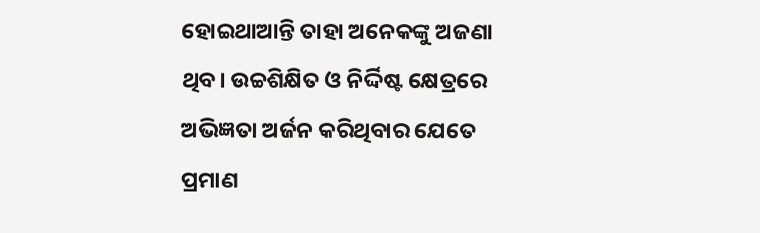ହୋଇଥାଆନ୍ତି ତାହା ଅନେକଙ୍କୁ ଅଜଣା ଥିବ। ଉଚ୍ଚଶିକ୍ଷିତ ଓ ନିର୍ଦ୍ଦିଷ୍ଟ କ୍ଷେତ୍ରରେ ଅଭିଜ୍ଞତା ଅର୍ଜନ କରିଥିବାର ଯେତେ ପ୍ରମାଣ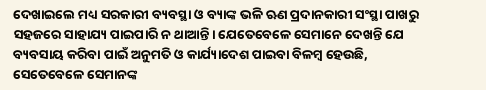ଦେଖାଇଲେ ମଧ୍ୟ ସରକାରୀ ବ୍ୟବସ୍ଥା ଓ ବ୍ୟାଙ୍କ ଭଳି ଋଣ ପ୍ରଦାନକାରୀ ସଂସ୍ଥା ପାଖରୁ ସହଜରେ ସାହାଯ୍ୟ ପାଇପାରି ନ ଥାଆନ୍ତି। ଯେତେବେଳେ ସେମାନେ ଦେଖନ୍ତି ଯେ ବ୍ୟବସାୟ କରିବା ପାଇଁ ଅନୁମତି ଓ କାର୍ଯ୍ୟାଦେଶ ପାଇବା ବିଳମ୍ବ ହେଉଛି, ସେତେବେଳେ ସେମାନଙ୍କ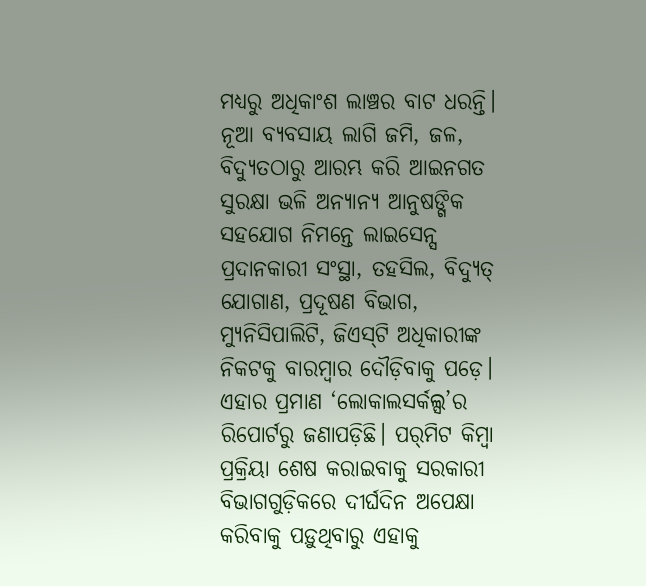ମଧ୍ୟରୁ ଅଧିକାଂଶ ଲାଞ୍ଚର ବାଟ ଧରନ୍ତି। ନୂଆ ବ୍ୟବସାୟ ଲାଗି ଜମି, ଜଳ, ବିଦ୍ୟୁତଠାରୁ ଆରମ୍ଭ କରି ଆଇନଗତ ସୁରକ୍ଷା ଭଳି ଅନ୍ୟାନ୍ୟ ଆନୁଷଙ୍ଗିକ ସହଯୋଗ ନିମନ୍ତେ ଲାଇସେନ୍ସ ପ୍ରଦାନକାରୀ ସଂସ୍ଥା, ତହସିଲ, ବିଦ୍ୟୁତ୍‌ ଯୋଗାଣ, ପ୍ରଦୂଷଣ ବିଭାଗ, ମ୍ୟୁନିସିପାଲିଟି, ଜିଏସ୍‌ଟି ଅଧିକାରୀଙ୍କ ନିକଟକୁ ବାରମ୍ବାର ଦୌଡ଼ିବାକୁ ପଡ଼େ। ଏହାର ପ୍ରମାଣ ‘ଲୋକାଲସର୍କଲ୍ସ’ର ରିପୋର୍ଟରୁ ଜଣାପଡ଼ିଛି। ପର୍‌ମିଟ କିମ୍ବା ପ୍ରକ୍ରିୟା ଶେଷ କରାଇବାକୁ ସରକାରୀ ବିଭାଗଗୁଡ଼ିକରେ ଦୀର୍ଘଦିନ ଅପେକ୍ଷା କରିବାକୁ ପଡ଼ୁଥିବାରୁ ଏହାକୁ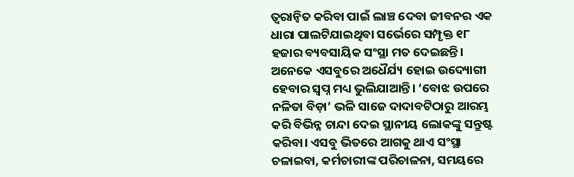ତ୍ୱରାନ୍ବିତ କରିବା ପାଇଁ ଲାଞ୍ଚ ଦେବା ଜୀବନର ଏକ ଧାରା ପାଲଟିଯାଇଥିବା ସର୍ଭେରେ ସମ୍ପୃକ୍ତ ୧୮ ହଜାର ବ୍ୟବସାୟିକ ସଂସ୍ଥା ମତ ଦେଇଛନ୍ତି। ଅନେକେ ଏସବୁରେ ଅଧୈର୍ଯ୍ୟ ହୋଇ ଉଦ୍ୟୋଗୀ ହେବାର ସ୍ବପ୍ନ ମଧ୍ୟ ଭୁଲିଯାଆନ୍ତି। ‘ବୋଝ ଉପରେ ନଳିତା ବିଡ଼ା’ ଭଳି ସାଜେ ଦାଦାବଟିଠାରୁ ଆରମ୍ଭ କରି ବିଭିନ୍ନ ଚାନ୍ଦା ଦେଇ ସ୍ଥାନୀୟ ଲୋକଙ୍କୁ ସନ୍ତୁଷ୍ଟ କରିବା। ଏସବୁ ଭିତରେ ଆଗକୁ ଥାଏ ସଂସ୍ଥା ଚଳାଇବା, କର୍ମଚାରୀଙ୍କ ପରିଚାଳନା, ସମୟରେ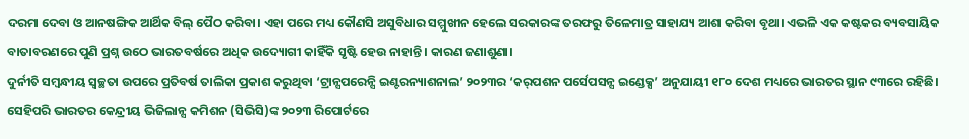ଦରମା ଦେବା ଓ ଆନଷଙ୍ଗିକ ଆର୍ଥିକ ବିଲ୍‌ ପୈଠ କରିବା। ଏହା ପରେ ମଧ୍ୟ କୌଣସି ଅସୁବିଧାର ସମ୍ମୁଖୀନ ହେଲେ ସରକାରଙ୍କ ତରଫରୁ ତିଳେମାତ୍ର ସାହାଯ୍ୟ ଆଶା କରିବା ବୃଥା। ଏଭଳି ଏକ କଷ୍ଟକର ବ୍ୟବସାୟିକ ବାତାବରଣରେ ପୁଣି ପ୍ରଶ୍ନ ଉଠେ ଭାରତବର୍ଷରେ ଅଧିକ ଉଦ୍ୟୋଗୀ କାହିଁକି ସୃଷ୍ଟି ହେଉ ନାହାନ୍ତି। କାରଣ ଜଣାଶୁଣା।
ଦୁର୍ନୀତି ସମ୍ବନ୍ଧୀୟ ସ୍ବଚ୍ଛତା ଉପରେ ପ୍ରତିବର୍ଷ ତାଲିକା ପ୍ରକାଶ କରୁଥିବା ‘ଟ୍ରାନ୍ସପରେନ୍ସି ଇଣ୍ଟରନ୍ୟାଶନାଲ’ ୨୦୨୩ର ‘କର୍‌ପଶନ ପର୍ସେପସନ୍ସ ଇଣ୍ଡେକ୍ସ’ ଅନୁଯାୟୀ ୧୮୦ ଦେଶ ମଧ୍ୟରେ ଭାରତର ସ୍ଥାନ ୯୩ରେ ରହିଛି। ସେହିପରି ଭାରତର କେନ୍ଦ୍ରୀୟ ଭିଜିଲାନ୍ସ କମିଶନ (ସିଭିସି)ଙ୍କ ୨୦୨୩ ରିପୋର୍ଟରେ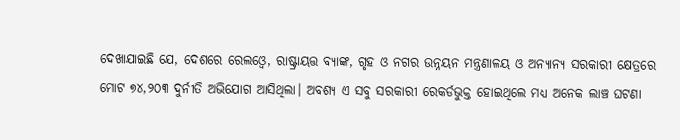ଦେଖାଯାଇଛି ଯେ, ଦେଶରେ ରେଲଓ୍ବେ, ରାଷ୍ଟ୍ରାୟତ୍ତ ବ୍ୟାଙ୍କ, ଗୃହ ଓ ନଗର ଉନ୍ନୟନ ମନ୍ତ୍ରଣାଳୟ ଓ ଅନ୍ୟାନ୍ୟ ସରକାରୀ କ୍ଷେତ୍ରରେ ମୋଟ ୭୪,୨୦୩ ଦୁର୍ନୀତି ଅଭିଯୋଗ ଆସିଥିଲା। ଅବଶ୍ୟ ଏ ସବୁ ସରକାରୀ ରେକର୍ଡଭୁକ୍ତ ହୋଇଥିଲେ ମଧ୍ୟ ଅନେକ ଲାଞ୍ଚ ଘଟଣା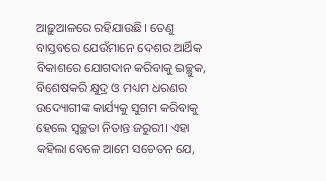ଆଢ଼ୁଆଳରେ ରହିଯାଉଛି। ତେଣୁ ବାସ୍ତବରେ ଯେଉଁମାନେ ଦେଶର ଆର୍ଥିକ ବିକାଶରେ ଯୋଗଦାନ କରିବାକୁ ଇଚ୍ଛୁକ, ବିଶେଷକରି କ୍ଷୁଦ୍ର ଓ ମଧ୍ୟମ ଧରଣର ଉଦ୍ୟୋଗୀଙ୍କ କାର୍ଯ୍ୟକୁ ସୁଗମ କରିବାକୁ ହେଲେ ସ୍ବଚ୍ଛତା ନିତାନ୍ତ ଜରୁରୀ। ଏହା କହିଲା ବେଳେ ଆମେ ସଚେତନ ଯେ,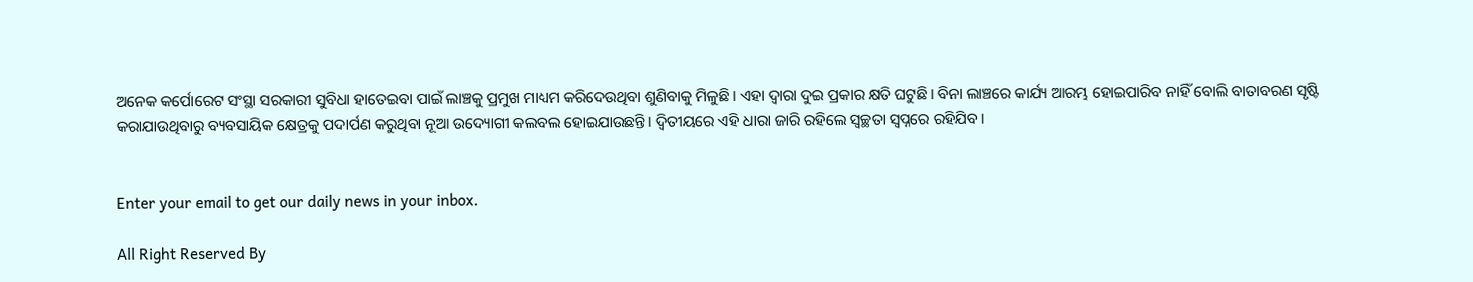ଅନେକ କର୍ପୋରେଟ ସଂସ୍ଥା ସରକାରୀ ସୁବିଧା ହାତେଇବା ପାଇଁ ଲାଞ୍ଚକୁ ପ୍ରମୁଖ ମାଧ୍ୟମ କରିଦେଉଥିବା ଶୁଣିବାକୁ ମିଳୁଛି। ଏହା ଦ୍ୱାରା ଦୁଇ ପ୍ରକାର କ୍ଷତି ଘଟୁଛି। ବିନା ଲାଞ୍ଚରେ କାର୍ଯ୍ୟ ଆରମ୍ଭ ହୋଇପାରିବ ନାହିଁ ବୋଲି ବାତାବରଣ ସୃଷ୍ଟି କରାଯାଉଥିବାରୁ ବ୍ୟବସାୟିକ କ୍ଷେତ୍ରକୁ ପଦାର୍ପଣ କରୁଥିବା ନୂଆ ଉଦ୍ୟୋଗୀ କଲବଲ ହୋଇଯାଉଛନ୍ତି। ଦ୍ୱିତୀୟରେ ଏହି ଧାରା ଜାରି ରହିଲେ ସ୍ବଚ୍ଛତା ସ୍ବପ୍ନରେ ରହିଯିବ।


Enter your email to get our daily news in your inbox.

All Right Reserved By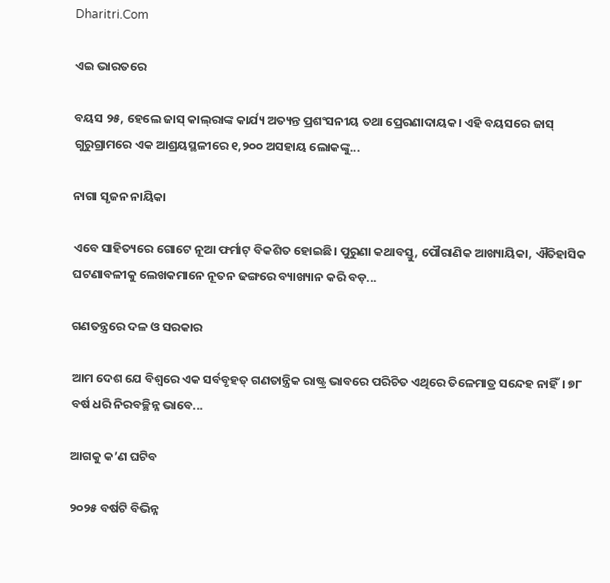Dharitri.Com

ଏଇ ଭାରତରେ

ବୟସ ୨୫, ହେଲେ ଜାସ୍‌ କାଲ୍‌ରାଙ୍କ କାର୍ଯ୍ୟ ଅତ୍ୟନ୍ତ ପ୍ରଶଂସନୀୟ ତଥା ପ୍ରେରଣାଦାୟକ। ଏହି ବୟସରେ ଜାସ୍‌ ଗୁରୁଗ୍ରାମରେ ଏକ ଆଶ୍ରୟସ୍ଥଳୀରେ ୧,୨୦୦ ଅସହାୟ ଲୋକଙ୍କୁ...

ନାଗା ସୃଜନ ନାୟିକା

ଏବେ ସାହିତ୍ୟରେ ଗୋଟେ ନୂଆ ଫର୍ମାଟ୍‌ ବିକଶିତ ହୋଇଛି। ପୁରୁଣା କଥାବସ୍ତୁ, ପୌରାଣିକ ଆଖ୍ୟାୟିକା, ଐତିହାସିକ ଘଟଣାବଳୀକୁ ଲେଖକମାନେ ନୂତନ ଢଙ୍ଗରେ ବ୍ୟାଖ୍ୟାନ କରି ବଡ଼...

ଗଣତନ୍ତ୍ରରେ ଦଳ ଓ ସରକାର

ଆମ ଦେଶ ଯେ ବିଶ୍ୱରେ ଏକ ସର୍ବବୃହତ୍‌ ଗଣତାନ୍ତ୍ରିକ ରାଷ୍ଟ୍ର ଭାବରେ ପରିଚିତ ଏଥିରେ ତିଳେମାତ୍ର ସନ୍ଦେହ ନାହିଁ। ୭୮ ବର୍ଷ ଧରି ନିରବଚ୍ଛିନ୍ନ ଭାବେ...

ଆଗକୁ କ’ଣ ଘଟିବ

୨୦୨୫ ବର୍ଷଟି ବିଭିନ୍ନ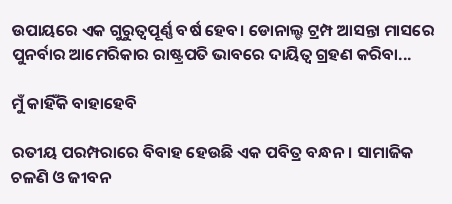ଉପାୟରେ ଏକ ଗୁରୁତ୍ୱପୂର୍ଣ୍ଣ ବର୍ଷ ହେବ। ଡୋନାଲ୍ଡ ଟ୍ରମ୍ପ ଆସନ୍ତା ମାସରେ ପୁନର୍ବାର ଆମେରିକାର ରାଷ୍ଟ୍ରପତି ଭାବରେ ଦାୟିତ୍ୱ ଗ୍ରହଣ କରିବା...

ମୁଁ କାହିଁକି ବାହାହେବି

ରତୀୟ ପରମ୍ପରାରେ ବିବାହ ହେଉଛି ଏକ ପବିତ୍ର ବନ୍ଧନ। ସାମାଜିକ ଚଳଣି ଓ ଜୀବନ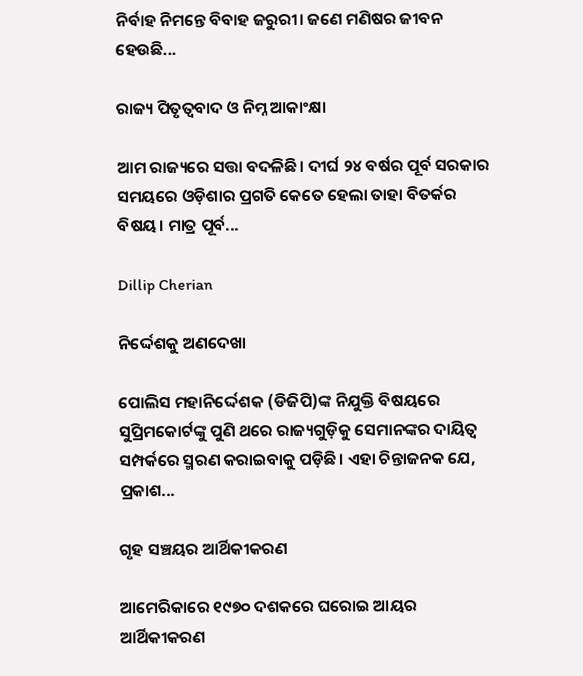ନିର୍ବାହ ନିମନ୍ତେ ବିବାହ ଜରୁରୀ। ଜଣେ ମଣିଷର ଜୀବନ ହେଉଛି...

ରାଜ୍ୟ ପିତୃତ୍ୱବାଦ ଓ ନିମ୍ନ ଆକାଂକ୍ଷା

ଆମ ରାଜ୍ୟରେ ସତ୍ତା ବଦଳିଛି। ଦୀର୍ଘ ୨୪ ବର୍ଷର ପୂର୍ବ ସରକାର ସମୟରେ ଓଡ଼ିଶାର ପ୍ରଗତି କେତେ ହେଲା ତାହା ବିତର୍କର ବିଷୟ। ମାତ୍ର ପୂର୍ବ...

Dillip Cherian

ନିର୍ଦ୍ଦେଶକୁ ଅଣଦେଖା

ପୋଲିସ ମହାନିର୍ଦ୍ଦେଶକ (ଡିଜିପି)ଙ୍କ ନିଯୁକ୍ତି ବିଷୟରେ ସୁପ୍ରିମକୋର୍ଟଙ୍କୁ ପୁଣି ଥରେ ରାଜ୍ୟଗୁଡ଼ିକୁ ସେମାନଙ୍କର ଦାୟିତ୍ୱ ସମ୍ପର୍କରେ ସ୍ମରଣ କରାଇବାକୁ ପଡ଼ିଛି। ଏହା ଚିନ୍ତାଜନକ ଯେ, ପ୍ରକାଶ...

ଗୃହ ସଞ୍ଚୟର ଆର୍ଥିକୀକରଣ

ଆମେରିକାରେ ୧୯୭୦ ଦଶକରେ ଘରୋଇ ଆୟର ଆର୍ଥିକୀକରଣ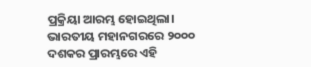ପ୍ରକ୍ରିୟା ଆରମ୍ଭ ହୋଇଥିଲା। ଭାରତୀୟ ମହାନଗରରେ ୨୦୦୦ ଦଶକର ପ୍ରାରମ୍ଭରେ ଏହି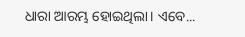ଧାରା ଆରମ୍ଭ ହୋଇଥିଲା। ଏବେ...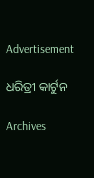Advertisement

ଧରିତ୍ରୀ କାର୍ଟୁନ

Archives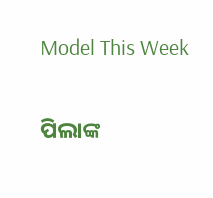Model This Week

ପିଲାଙ୍କ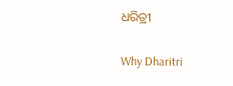ଧରିତ୍ରୀ

Why Dharitri